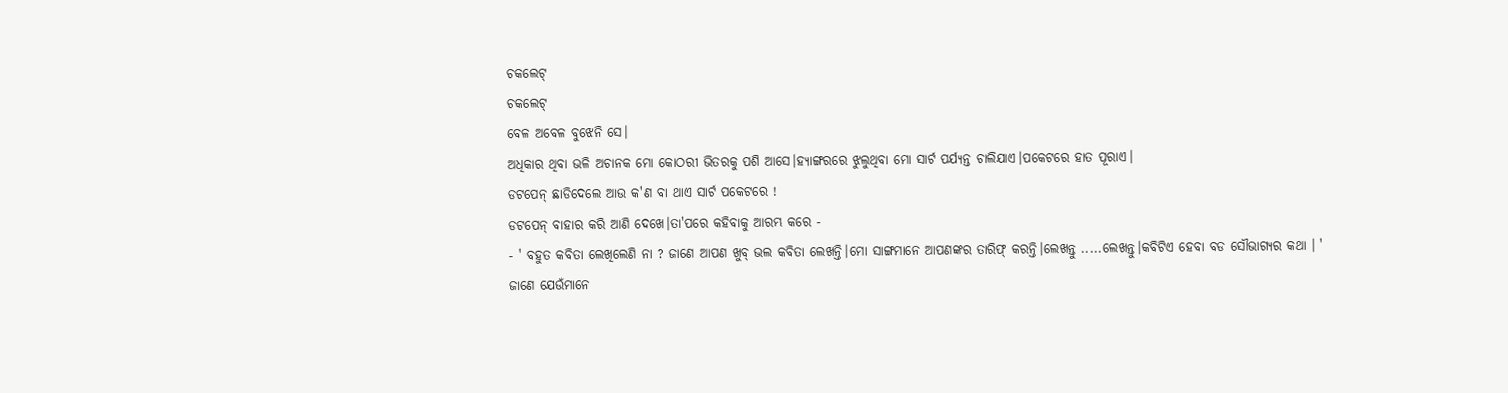ଚକଲେଟ୍
ଚକଲେଟ୍
ବେଳ ଅବେଳ ବୁଝେନି ସେ।
ଅଧିକାର ଥିବା ଭଳି ଅଚାନକ ମୋ କୋଠରୀ ଭିତରକୁ ପଶି ଆସେ।ହ୍ୟାଙ୍ଗରରେ ଝୁଲୁଥିବା ମୋ ସାର୍ଟ ପର୍ଯ୍ୟନ୍ତ ଚାଲିଯାଏ।ପକେଟରେ ହାତ ପୂରାଏ।
ଡଟପେନ୍ ଛାଡିଦେଲେ ଆଉ କ'ଣ ବା ଥାଏ ସାର୍ଟ ପକେଟରେ !
ଡଟପେନ୍ ବାହାର କରି ଆଣି ଦେଖେ।ତା'ପରେ କହିବାକୁ ଆରମ୍ଭ କରେ -
- ' ବହୁତ କବିତା ଲେଖିଲେଣି ନା ? ଜାଣେ ଆପଣ ଖୁବ୍ ଭଲ କବିତା ଲେଖନ୍ତି।ମୋ ସାଙ୍ଗମାନେ ଆପଣଙ୍କର ତାରିଫ୍ କରନ୍ତି।ଲେଖନ୍ତୁ .....ଲେଖନ୍ତୁ।କବିଟିଏ ହେବା ବଡ ସୌଭାଗ୍ୟର କଥା । '
ଜାଣେ ଯେଉଁମାନେ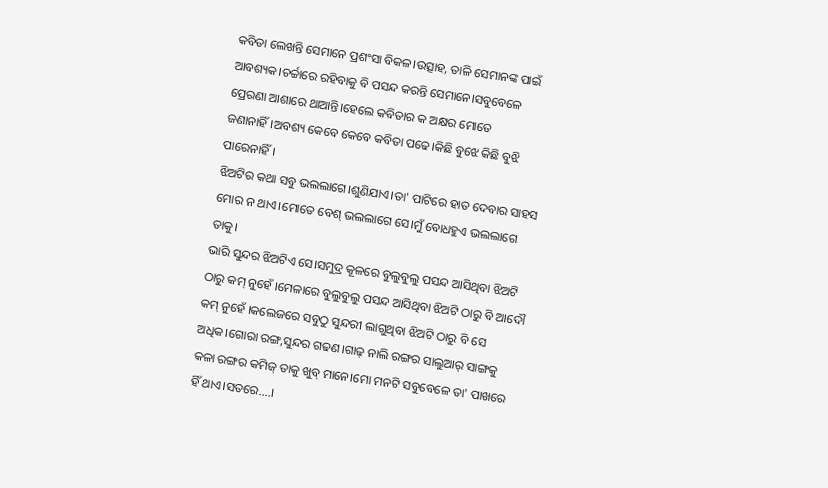କବିତା ଲେଖନ୍ତି ସେମାନେ ପ୍ରଶଂସା ବିକଳ।ଉତ୍ସାହ, ତାଳି ସେମାନଙ୍କ ପାଇଁ ଆବଶ୍ୟକ।ଚର୍ଚ୍ଚାରେ ରହିବାକୁ ବି ପସନ୍ଦ କରନ୍ତି ସେମାନେ।ସବୁବେଳେ ପ୍ରେରଣା ଆଶାରେ ଥାଆନ୍ତି।ହେଲେ କବିତାର କ ଅକ୍ଷର ମୋତେ ଜଣାନାହିଁ।ଅବଶ୍ୟ କେବେ କେବେ କବିତା ପଢେ।କିଛି ବୁଝେ କିଛି ବୁଝି ପାରେନାହିଁ।
ଝିଅଟିର କଥା ସବୁ ଭଲଲାଗେ।ଶୁଣିଯାଏ।ତା' ପାଟିରେ ହାତ ଦେବାର ସାହସ ମୋର ନ ଥାଏ।ମୋତେ ବେଶ୍ ଭଲଲାଗେ ସେ।ମୁଁ ବୋଧହୁଏ ଭଲଲାଗେ ତାକୁ।
ଭାରି ସୁନ୍ଦର ଝିଅଟିଏ ସେ।ସମୁଦ୍ର କୂଳରେ ବୁଲୁବୁଲୁ ପସନ୍ଦ ଆସିଥିବା ଝିଅଟି ଠାରୁ କମ୍ ନୁହେଁ ।ମେଳାରେ ବୁଲୁବୁଲୁ ପସନ୍ଦ ଆସିଥିବା ଝିଅଟି ଠାରୁ ବି ଆଦୌ କମ୍ ନୁହେଁ ।କଲେଜରେ ସବୁଠୁ ସୁନ୍ଦରୀ ଲାଗୁଥିବା ଝିଅଟି ଠାରୁ ବି ସେ ଅଧିକ।ଗୋରା ରଙ୍ଗ,ସୁନ୍ଦର ଗଢଣ।ଗାଢ଼ ନାଲି ରଙ୍ଗର ସାଲୁଆର୍ ସାଙ୍ଗକୁ କଳା ରଙ୍ଗର କମିଜ୍ ତାକୁ ଖୁବ୍ ମାନେ।ମୋ ମନଟି ସବୁବେଳେ ତା' ପାଖରେ ହିଁ ଥାଏ।ସତରେ....।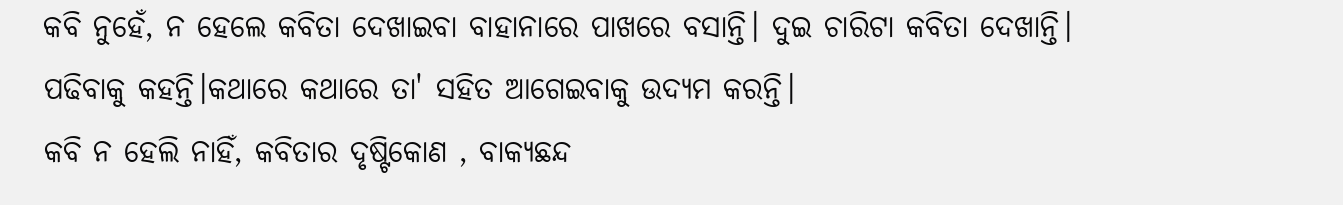କବି ନୁହେଁ, ନ ହେଲେ କବିତା ଦେଖାଇବା ବାହାନାରେ ପାଖରେ ବସାନ୍ତି। ଦୁଇ ଚାରିଟା କବିତା ଦେଖାନ୍ତି। ପଢିବାକୁ କହନ୍ତି।କଥାରେ କଥାରେ ତା' ସହିତ ଆଗେଇବାକୁ ଉଦ୍ୟମ କରନ୍ତି।
କବି ନ ହେଲି ନାହିଁ, କବିତାର ଦୃଷ୍ଟିକୋଣ , ବାକ୍ୟଛନ୍ଦ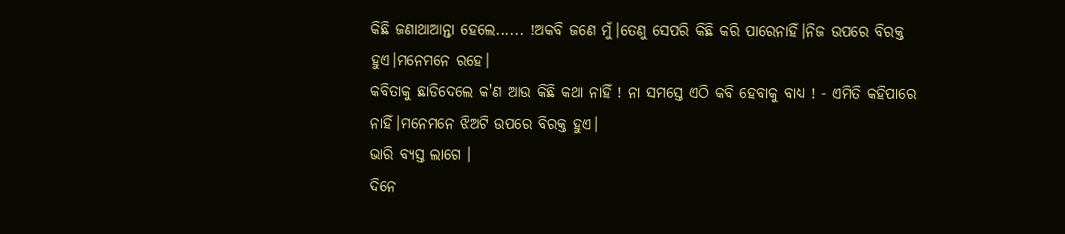କିଛି ଜଣାଥାଆନ୍ତା ହେଲେ...... !ଅକବି ଜଣେ ମୁଁ।ତେଣୁ ସେପରି କିଛି କରି ପାରେନାହିଁ।ନିଜ ଉପରେ ବିରକ୍ତ ହୁଏ।ମନେମନେ ରହେ।
କବିତାକୁ ଛାଡିଦେଲେ କ'ଣ ଆଉ କିଛି କଥା ନାହିଁ ! ନା ସମସ୍ତେ ଏଠି କବି ହେବାକୁ ବାଧ୍ୟ ! - ଏମିତି କହିପାରେ ନାହିଁ।ମନେମନେ ଝିଅଟି ଉପରେ ବିରକ୍ତ ହୁଏ।
ଭାରି ବ୍ୟସ୍ତ ଲାଗେ ।
ଦିନେ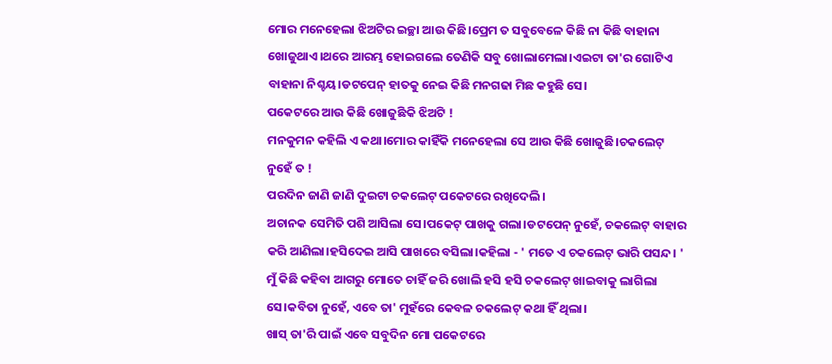ମୋର ମନେହେଲା ଝିଅଟିର ଇଚ୍ଛା ଆଉ କିଛି।ପ୍ରେମ ତ ସବୁବେଳେ କିଛି ନା କିଛି ବାହାନା ଖୋଜୁଥାଏ।ଥରେ ଆରମ୍ଭ ହୋଇଗଲେ ତେଣିକି ସବୁ ଖୋଲାମେଲା।ଏଇଟା ତା'ର ଗୋଟିଏ ବାହାନା ନିଶ୍ଚୟ।ଡଟପେନ୍ ହାତକୁ ନେଇ କିଛି ମନଗଢା ମିଛ କହୁଛି ସେ।
ପକେଟରେ ଆଉ କିଛି ଖୋଜୁଛିକି ଝିଅଟି !
ମନକୁମନ କହିଲି ଏ କଥା।ମୋର କାହିଁକି ମନେହେଲା ସେ ଆଉ କିଛି ଖୋଜୁଛି।ଚକଲେଟ୍ ନୁହେଁ ତ !
ପରଦିନ ଜାଣି ଜାଣି ଦୁଇଟା ଚକଲେଟ୍ ପକେଟରେ ରଖିଦେଲି।
ଅଚାନକ ସେମିତି ପଶି ଆସିଲା ସେ।ପକେଟ୍ ପାଖକୁ ଗଲା।ଡଟପେନ୍ ନୁହେଁ, ଚକଲେଟ୍ ବାହାର କରି ଆଣିଲା।ହସିଦେଇ ଆସି ପାଖରେ ବସିଲା।କହିଲା - ' ମତେ ଏ ଚକଲେଟ୍ ଭାରି ପସନ୍ଦ। '
ମୁଁ କିଛି କହିବା ଆଗରୁ ମୋତେ ଚାହିଁ ଜରି ଖୋଲି ହସି ହସି ଚକଲେଟ୍ ଖାଇବାକୁ ଲାଗିଲା ସେ।କବିତା ନୁହେଁ, ଏବେ ତା' ମୁହଁରେ କେବଳ ଚକଲେଟ୍ କଥା ହିଁ ଥିଲା।
ଖାସ୍ ତା'ରି ପାଇଁ ଏବେ ସବୁଦିନ ମୋ ପକେଟରେ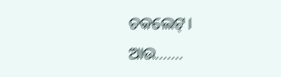ଚକଲେଟ୍।
ଆଉ.......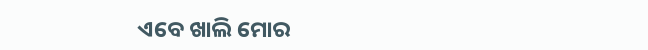ଏବେ ଖାଲି ମୋର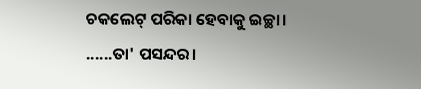ଚକଲେଟ୍ ପରିକା ହେବାକୁ ଇଚ୍ଛା।
......ତା' ପସନ୍ଦର।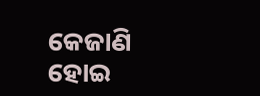କେଜାଣି ହୋଇ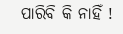ପାରିବି କି ନାହିଁ !